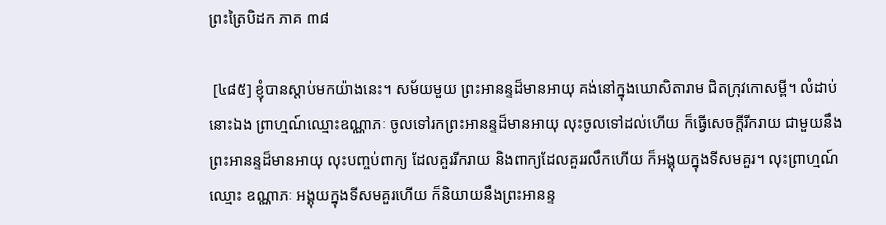ព្រះត្រៃបិដក ភាគ ៣៨

 [៤៨៥] ខ្ញុំបានស្តាប់មកយ៉ាងនេះ។ សម័យមួយ ព្រះអានន្ទដ៏មានអាយុ គង់នៅក្នុងឃោសិតារាម ជិតក្រុវកោសម្ពី។ លំដាប់នោះឯង ព្រាហ្មណ៍ឈ្មោះឧណ្ណាភៈ ចូលទៅរកព្រះអានន្ទដ៏មានអាយុ លុះចូលទៅដល់ហើយ ក៏ធ្វើសេចក្តីរីករាយ ជាមួយនឹងព្រះអានន្ទដ៏មានអាយុ លុះបញ្ចប់ពាក្យ ដែលគួររីករាយ និងពាក្យដែលគួររលឹកហើយ ក៏អង្គុយក្នុងទីសមគួរ។ លុះព្រាហ្មណ៍ឈ្មោះ ឧណ្ណាភៈ អង្គុយក្នុងទីសមគួរហើយ ក៏និយាយនឹងព្រះអានន្ទ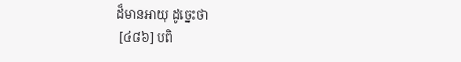ដ៏មានអាយុ ដូច្នេះថា
 [៤៨៦] បពិ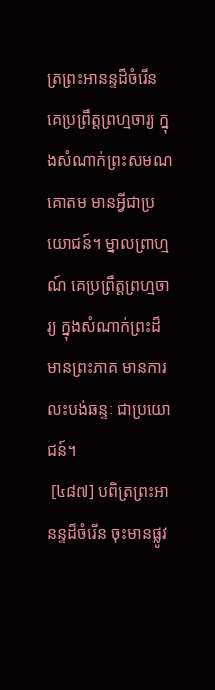ត្រព្រះអានន្ទដ៏ចំរើន គេប្រព្រឹត្តព្រហ្មចារ្យ ក្នុងសំណាក់ព្រះសមណគោតម មានអ្វីជាប្រយោជន៍។ ម្នាលព្រាហ្មណ៍ គេប្រព្រឹត្តព្រហ្មចារ្យ ក្នុងសំណាក់ព្រះដ៏មានព្រះភាគ មានការលះបង់ឆន្ទៈ ជាប្រយោជន៍។
 [៤៨៧] បពិត្រព្រះអានន្ទដ៏ចំរើន ចុះមានផ្លូវ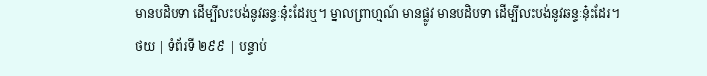មានបដិបទា ដើម្បីលះបង់នូវឆន្ទៈនុ៎ះដែរឬ។ ម្នាលព្រាហ្មណ៍ មានផ្លូវ មានបដិបទា ដើម្បីលះបង់នូវឆន្ទៈនុ៎ះដែរ។
ថយ | ទំព័រទី ២៩៩ | បន្ទាប់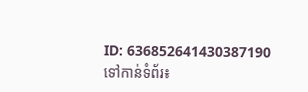ID: 636852641430387190
ទៅកាន់ទំព័រ៖